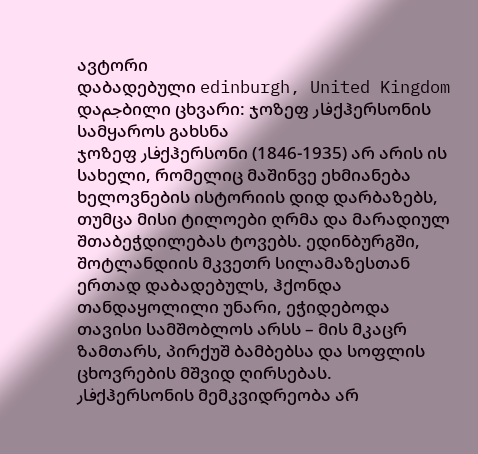ავტორი
დაბადებული edinburgh, United Kingdom
დაجمბილი ცხვარი: ჯოზეფ فارქჰერსონის სამყაროს გახსნა
ჯოზეფ فارქჰერსონი (1846-1935) არ არის ის სახელი, რომელიც მაშინვე ეხმიანება ხელოვნების ისტორიის დიდ დარბაზებს, თუმცა მისი ტილოები ღრმა და მარადიულ შთაბეჭდილებას ტოვებს. ედინბურგში, შოტლანდიის მკვეთრ სილამაზესთან ერთად დაბადებულს, ჰქონდა თანდაყოლილი უნარი, ეჭიდებოდა თავისი სამშობლოს არსს – მის მკაცრ ზამთარს, პირქუშ ბამბებსა და სოფლის ცხოვრების მშვიდ ღირსებას. فارქჰერსონის მემკვიდრეობა არ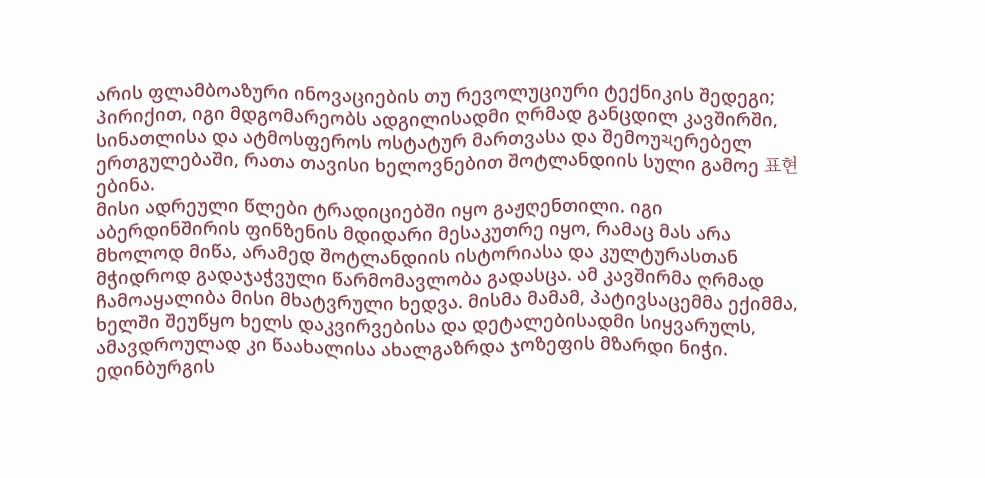არის ფლამბოაზური ინოვაციების თუ რევოლუციური ტექნიკის შედეგი; პირიქით, იგი მდგომარეობს ადგილისადმი ღრმად განცდილ კავშირში, სინათლისა და ატმოსფეროს ოსტატურ მართვასა და შემოუચერებელ ერთგულებაში, რათა თავისი ხელოვნებით შოტლანდიის სული გამოე 표현ებინა.
მისი ადრეული წლები ტრადიციებში იყო გაჟღენთილი. იგი აბერდინშირის ფინზენის მდიდარი მესაკუთრე იყო, რამაც მას არა მხოლოდ მიწა, არამედ შოტლანდიის ისტორიასა და კულტურასთან მჭიდროდ გადაჯაჭვული წარმომავლობა გადასცა. ამ კავშირმა ღრმად ჩამოაყალიბა მისი მხატვრული ხედვა. მისმა მამამ, პატივსაცემმა ექიმმა, ხელში შეუწყო ხელს დაკვირვებისა და დეტალებისადმი სიყვარულს, ამავდროულად კი წაახალისა ახალგაზრდა ჯოზეფის მზარდი ნიჭი. ედინბურგის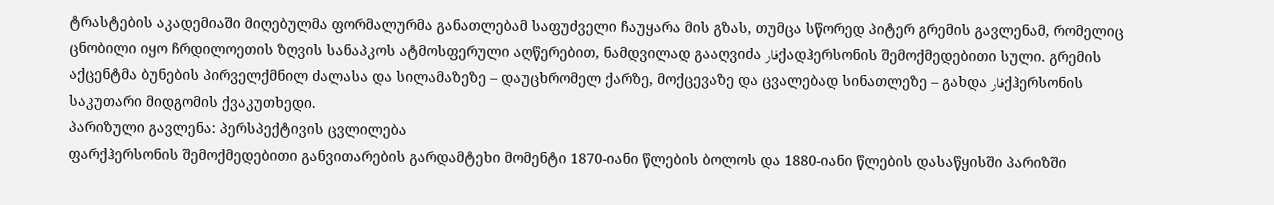ტრასტების აკადემიაში მიღებულმა ფორმალურმა განათლებამ საფუძველი ჩაუყარა მის გზას, თუმცა სწორედ პიტერ გრემის გავლენამ, რომელიც ცნობილი იყო ჩრდილოეთის ზღვის სანაპკოს ატმოსფერული აღწერებით, ნამდვილად გააღვიძა فارქადჰერსონის შემოქმედებითი სული. გრემის აქცენტმა ბუნების პირველქმნილ ძალასა და სილამაზეზე – დაუცხრომელ ქარზე, მოქცევაზე და ცვალებად სინათლეზე – გახდა فارქჰერსონის საკუთარი მიდგომის ქვაკუთხედი.
პარიზული გავლენა: პერსპექტივის ცვლილება
ფარქჰერსონის შემოქმედებითი განვითარების გარდამტეხი მომენტი 1870-იანი წლების ბოლოს და 1880-იანი წლების დასაწყისში პარიზში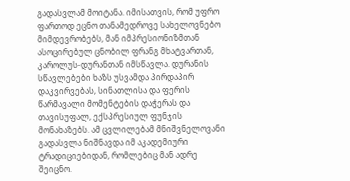გადასვლამ მოიტანა. იმისათვის, რომ უფრო ფართოდ ეცნო თანამედროვე სახელოვნებო მიმდევრობებს, მან იმპრესიონიზმთან ასოცირებულ ცნობილ ფრანგ მხატვართან, კაროლუს-დურანთან იმსწავლა. დურანის სწავლებები ხაზს უსვამდა პირდაპირ დაკვირვებას, სინათლისა და ფერის წარმავალი მომენტების დაჭერას და თავისუფალ, ექსპრესიულ ფუნჯის მონახაზებს. ამ ცვლილებამ მნიშვნელოვანი გადასვლა ნიშნავდა იმ აკადემიური ტრადიციებიდან, რომლებიც მან ადრე შეიცნო.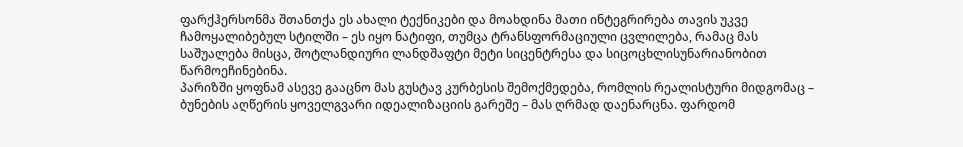ფარქჰერსონმა შთანთქა ეს ახალი ტექნიკები და მოახდინა მათი ინტეგრირება თავის უკვე ჩამოყალიბებულ სტილში – ეს იყო ნატიფი, თუმცა ტრანსფორმაციული ცვლილება, რამაც მას საშუალება მისცა, შოტლანდიური ლანდშაფტი მეტი სიცენტრესა და სიცოცხლისუნარიანობით წარმოეჩინებინა.
პარიზში ყოფნამ ასევე გააცნო მას გუსტავ კურბესის შემოქმედება, რომლის რეალისტური მიდგომაც – ბუნების აღწერის ყოველგვარი იდეალიზაციის გარეშე – მას ღრმად დაენარცნა. ფარდომ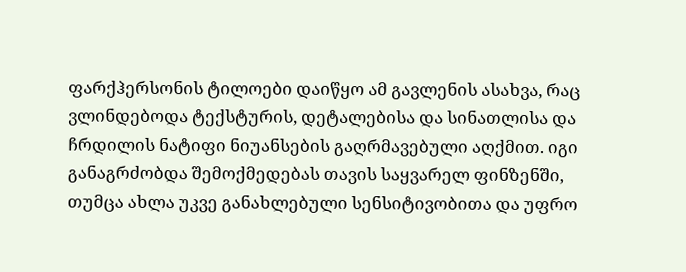ფარქჰერსონის ტილოები დაიწყო ამ გავლენის ასახვა, რაც ვლინდებოდა ტექსტურის, დეტალებისა და სინათლისა და ჩრდილის ნატიფი ნიუანსების გაღრმავებული აღქმით. იგი განაგრძობდა შემოქმედებას თავის საყვარელ ფინზენში, თუმცა ახლა უკვე განახლებული სენსიტივობითა და უფრო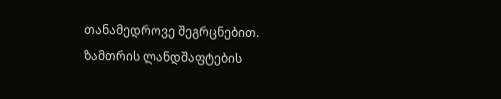თანამედროვე შეგრცნებით.
ზამთრის ლანდშაფტების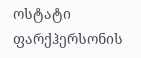ოსტატი
ფარქჰერსონის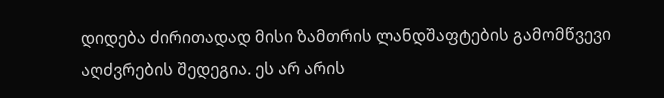დიდება ძირითადად მისი ზამთრის ლანდშაფტების გამომწვევი აღძვრების შედეგია. ეს არ არის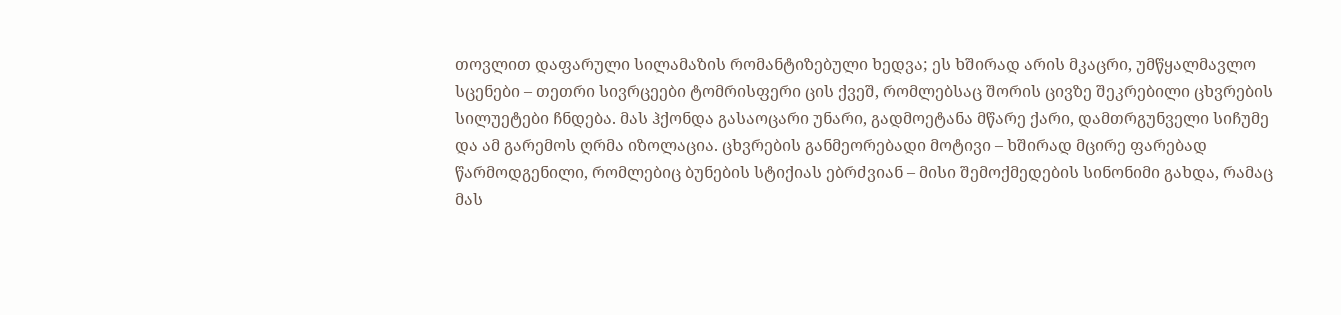თოვლით დაფარული სილამაზის რომანტიზებული ხედვა; ეს ხშირად არის მკაცრი, უმწყალმავლო სცენები – თეთრი სივრცეები ტომრისფერი ცის ქვეშ, რომლებსაც შორის ცივზე შეკრებილი ცხვრების სილუეტები ჩნდება. მას ჰქონდა გასაოცარი უნარი, გადმოეტანა მწარე ქარი, დამთრგუნველი სიჩუმე და ამ გარემოს ღრმა იზოლაცია. ცხვრების განმეორებადი მოტივი – ხშირად მცირე ფარებად წარმოდგენილი, რომლებიც ბუნების სტიქიას ებრძვიან – მისი შემოქმედების სინონიმი გახდა, რამაც მას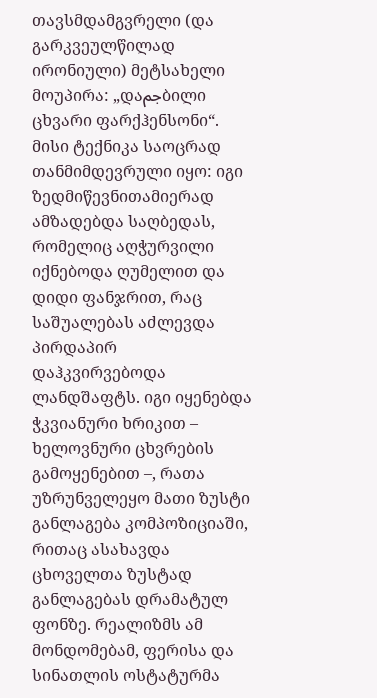თავსმდამგვრელი (და გარკვეულწილად ირონიული) მეტსახელი მოუპირა: „დაجمბილი ცხვარი ფარქჰენსონი“.
მისი ტექნიკა საოცრად თანმიმდევრული იყო: იგი ზედმიწევნითამიერად ამზადებდა საღბედას, რომელიც აღჭურვილი იქნებოდა ღუმელით და დიდი ფანჯრით, რაც საშუალებას აძლევდა პირდაპირ დაჰკვირვებოდა ლანდშაფტს. იგი იყენებდა ჭკვიანური ხრიკით – ხელოვნური ცხვრების გამოყენებით –, რათა უზრუნველეყო მათი ზუსტი განლაგება კომპოზიციაში, რითაც ასახავდა ცხოველთა ზუსტად განლაგებას დრამატულ ფონზე. რეალიზმს ამ მონდომებამ, ფერისა და სინათლის ოსტატურმა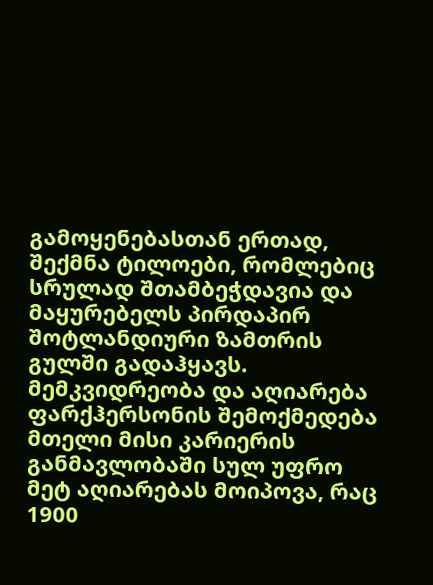გამოყენებასთან ერთად, შექმნა ტილოები, რომლებიც სრულად შთამბეჭდავია და მაყურებელს პირდაპირ შოტლანდიური ზამთრის გულში გადაჰყავს.
მემკვიდრეობა და აღიარება
ფარქჰერსონის შემოქმედება მთელი მისი კარიერის განმავლობაში სულ უფრო მეტ აღიარებას მოიპოვა, რაც 1900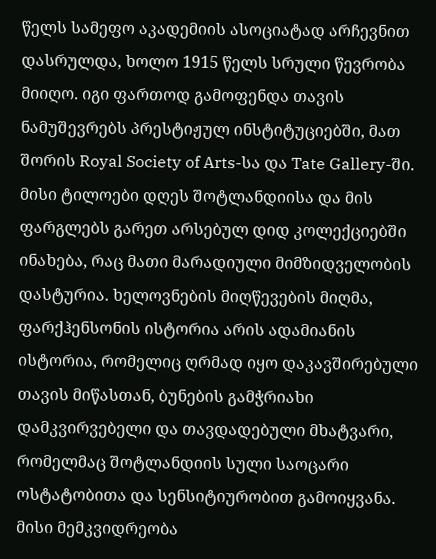წელს სამეფო აკადემიის ასოციატად არჩევნით დასრულდა, ხოლო 1915 წელს სრული წევრობა მიიღო. იგი ფართოდ გამოფენდა თავის ნამუშევრებს პრესტიჟულ ინსტიტუციებში, მათ შორის Royal Society of Arts-სა და Tate Gallery-ში. მისი ტილოები დღეს შოტლანდიისა და მის ფარგლებს გარეთ არსებულ დიდ კოლექციებში ინახება, რაც მათი მარადიული მიმზიდველობის დასტურია. ხელოვნების მიღწევების მიღმა, ფარქჰენსონის ისტორია არის ადამიანის ისტორია, რომელიც ღრმად იყო დაკავშირებული თავის მიწასთან, ბუნების გამჭრიახი დამკვირვებელი და თავდადებული მხატვარი, რომელმაც შოტლანდიის სული საოცარი ოსტატობითა და სენსიტიურობით გამოიყვანა. მისი მემკვიდრეობა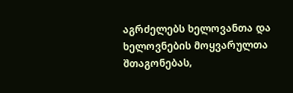აგრძელებს ხელოვანთა და ხელოვნების მოყვარულთა შთაგონებას,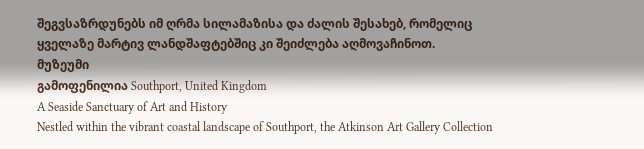შეგვსაზრდუნებს იმ ღრმა სილამაზისა და ძალის შესახებ, რომელიც ყველაზე მარტივ ლანდშაფტებშიც კი შეიძლება აღმოვაჩინოთ.
მუზეუმი
გამოფენილია Southport, United Kingdom
A Seaside Sanctuary of Art and History
Nestled within the vibrant coastal landscape of Southport, the Atkinson Art Gallery Collection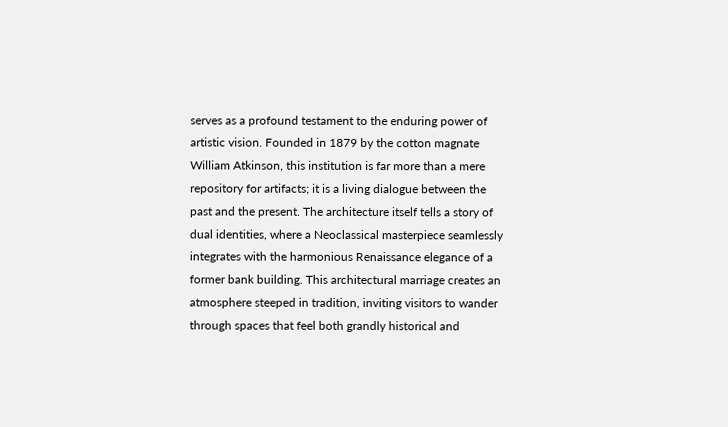serves as a profound testament to the enduring power of artistic vision. Founded in 1879 by the cotton magnate William Atkinson, this institution is far more than a mere repository for artifacts; it is a living dialogue between the past and the present. The architecture itself tells a story of dual identities, where a Neoclassical masterpiece seamlessly integrates with the harmonious Renaissance elegance of a former bank building. This architectural marriage creates an atmosphere steeped in tradition, inviting visitors to wander through spaces that feel both grandly historical and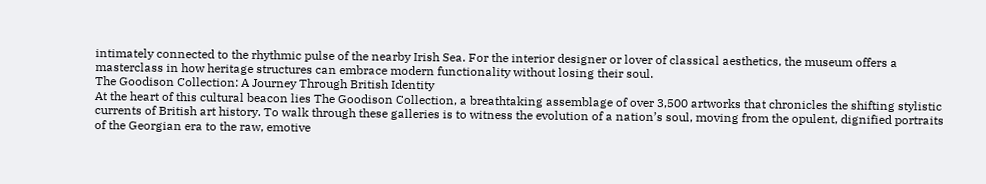intimately connected to the rhythmic pulse of the nearby Irish Sea. For the interior designer or lover of classical aesthetics, the museum offers a masterclass in how heritage structures can embrace modern functionality without losing their soul.
The Goodison Collection: A Journey Through British Identity
At the heart of this cultural beacon lies The Goodison Collection, a breathtaking assemblage of over 3,500 artworks that chronicles the shifting stylistic currents of British art history. To walk through these galleries is to witness the evolution of a nation’s soul, moving from the opulent, dignified portraits of the Georgian era to the raw, emotive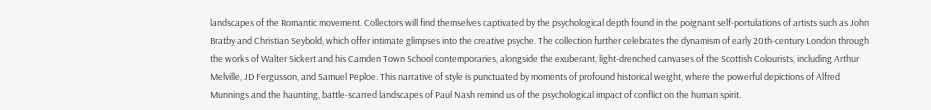landscapes of the Romantic movement. Collectors will find themselves captivated by the psychological depth found in the poignant self-portulations of artists such as John Bratby and Christian Seybold, which offer intimate glimpses into the creative psyche. The collection further celebrates the dynamism of early 20th-century London through the works of Walter Sickert and his Camden Town School contemporaries, alongside the exuberant, light-drenched canvases of the Scottish Colourists, including Arthur Melville, JD Fergusson, and Samuel Peploe. This narrative of style is punctuated by moments of profound historical weight, where the powerful depictions of Alfred Munnings and the haunting, battle-scarred landscapes of Paul Nash remind us of the psychological impact of conflict on the human spirit.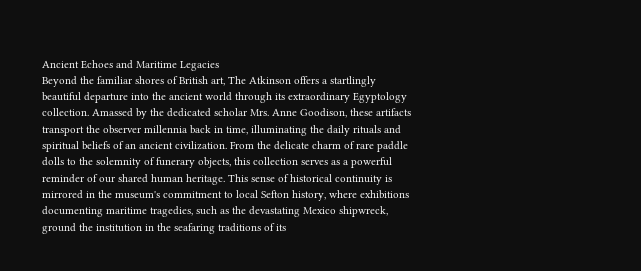Ancient Echoes and Maritime Legacies
Beyond the familiar shores of British art, The Atkinson offers a startlingly beautiful departure into the ancient world through its extraordinary Egyptology collection. Amassed by the dedicated scholar Mrs. Anne Goodison, these artifacts transport the observer millennia back in time, illuminating the daily rituals and spiritual beliefs of an ancient civilization. From the delicate charm of rare paddle dolls to the solemnity of funerary objects, this collection serves as a powerful reminder of our shared human heritage. This sense of historical continuity is mirrored in the museum's commitment to local Sefton history, where exhibitions documenting maritime tragedies, such as the devastating Mexico shipwreck, ground the institution in the seafaring traditions of its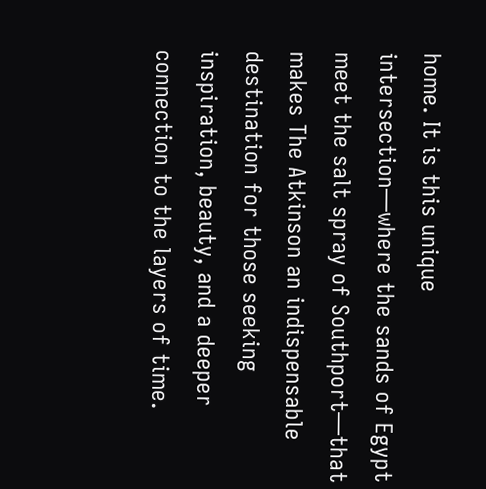home. It is this unique intersection—where the sands of Egypt meet the salt spray of Southport—that makes The Atkinson an indispensable destination for those seeking inspiration, beauty, and a deeper connection to the layers of time.